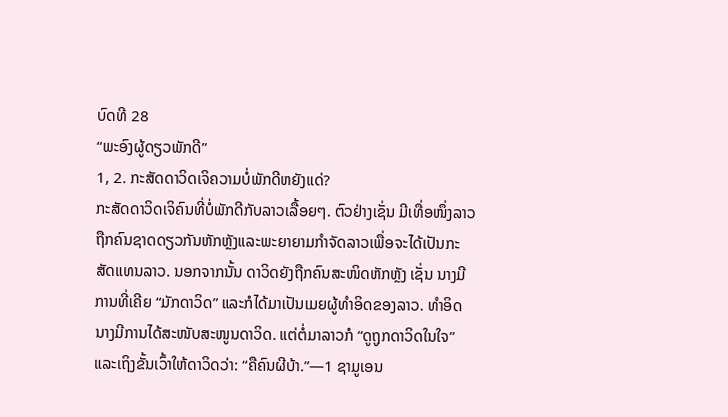ບົດທີ 28
“ພະອົງຜູ້ດຽວພັກດີ”
1, 2. ກະສັດດາວິດເຈິຄວາມບໍ່ພັກດີຫຍັງແດ່?
ກະສັດດາວິດເຈິຄົນທີ່ບໍ່ພັກດີກັບລາວເລື້ອຍໆ. ຕົວຢ່າງເຊັ່ນ ມີເທື່ອໜຶ່ງລາວຖືກຄົນຊາດດຽວກັນຫັກຫຼັງແລະພະຍາຍາມກຳຈັດລາວເພື່ອຈະໄດ້ເປັນກະສັດແທນລາວ. ນອກຈາກນັ້ນ ດາວິດຍັງຖືກຄົນສະໜິດຫັກຫຼັງ ເຊັ່ນ ນາງມີການທີ່ເຄີຍ “ມັກດາວິດ” ແລະກໍໄດ້ມາເປັນເມຍຜູ້ທຳອິດຂອງລາວ. ທຳອິດ ນາງມີການໄດ້ສະໜັບສະໜູນດາວິດ. ແຕ່ຕໍ່ມາລາວກໍ “ດູຖູກດາວິດໃນໃຈ” ແລະເຖິງຂັ້ນເວົ້າໃຫ້ດາວິດວ່າ: “ຄືຄົນຜີບ້າ.”—1 ຊາມູເອນ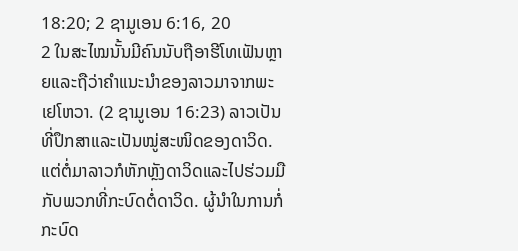18:20; 2 ຊາມູເອນ 6:16, 20
2 ໃນສະໄໝນັ້ນມີຄົນນັບຖືອາຮີໂທເຟັນຫຼາຍແລະຖືວ່າຄຳແນະນຳຂອງລາວມາຈາກພະເຢໂຫວາ. (2 ຊາມູເອນ 16:23) ລາວເປັນທີ່ປຶກສາແລະເປັນໝູ່ສະໜິດຂອງດາວິດ. ແຕ່ຕໍ່ມາລາວກໍຫັກຫຼັງດາວິດແລະໄປຮ່ວມມືກັບພວກທີ່ກະບົດຕໍ່ດາວິດ. ຜູ້ນຳໃນການກໍ່ກະບົດ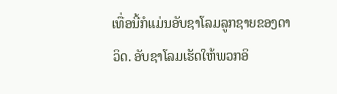ເທື່ອນີ້ກໍແມ່ນອັບຊາໂລມລູກຊາຍຂອງດາວິດ. ອັບຊາໂລມເຮັດໃຫ້ພວກອິ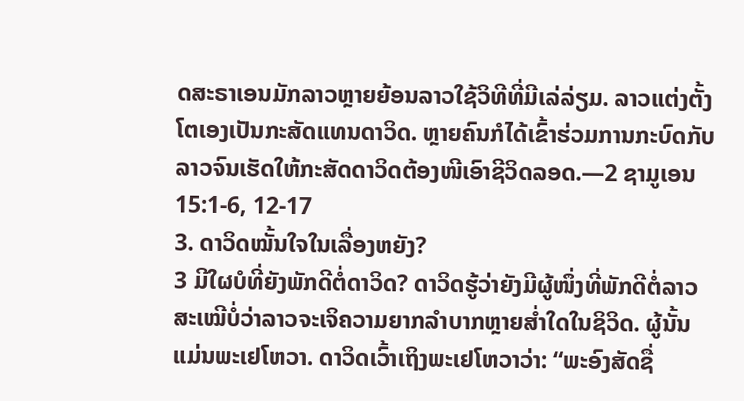ດສະຣາເອນມັກລາວຫຼາຍຍ້ອນລາວໃຊ້ວິທີທີ່ມີເລ່ລ່ຽມ. ລາວແຕ່ງຕັ້ງໂຕເອງເປັນກະສັດແທນດາວິດ. ຫຼາຍຄົນກໍໄດ້ເຂົ້າຮ່ວມການກະບົດກັບລາວຈົນເຮັດໃຫ້ກະສັດດາວິດຕ້ອງໜີເອົາຊີວິດລອດ.—2 ຊາມູເອນ 15:1-6, 12-17
3. ດາວິດໝັ້ນໃຈໃນເລື່ອງຫຍັງ?
3 ມີໃຜບໍທີ່ຍັງພັກດີຕໍ່ດາວິດ? ດາວິດຮູ້ວ່າຍັງມີຜູ້ໜຶ່ງທີ່ພັກດີຕໍ່ລາວສະເໝີບໍ່ວ່າລາວຈະເຈິຄວາມຍາກລຳບາກຫຼາຍສ່ຳໃດໃນຊິວິດ. ຜູ້ນັ້ນແມ່ນພະເຢໂຫວາ. ດາວິດເວົ້າເຖິງພະເຢໂຫວາວ່າ: “ພະອົງສັດຊື່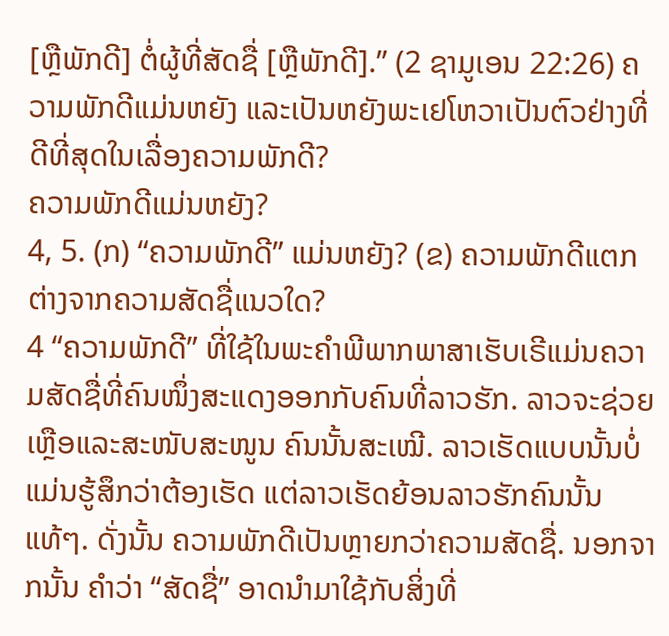[ຫຼືພັກດີ] ຕໍ່ຜູ້ທີ່ສັດຊື່ [ຫຼືພັກດີ].” (2 ຊາມູເອນ 22:26) ຄວາມພັກດີແມ່ນຫຍັງ ແລະເປັນຫຍັງພະເຢໂຫວາເປັນຕົວຢ່າງທີ່ດີທີ່ສຸດໃນເລື່ອງຄວາມພັກດີ?
ຄວາມພັກດີແມ່ນຫຍັງ?
4, 5. (ກ) “ຄວາມພັກດີ” ແມ່ນຫຍັງ? (ຂ) ຄວາມພັກດີແຕກຕ່າງຈາກຄວາມສັດຊື່ແນວໃດ?
4 “ຄວາມພັກດີ” ທີ່ໃຊ້ໃນພະຄຳພີພາກພາສາເຮັບເຣີແມ່ນຄວາມສັດຊື່ທີ່ຄົນໜຶ່ງສະແດງອອກກັບຄົນທີ່ລາວຮັກ. ລາວຈະຊ່ວຍເຫຼືອແລະສະໜັບສະໜູນ ຄົນນັ້ນສະເໝີ. ລາວເຮັດແບບນັ້ນບໍ່ແມ່ນຮູ້ສຶກວ່າຕ້ອງເຮັດ ແຕ່ລາວເຮັດຍ້ອນລາວຮັກຄົນນັ້ນແທ້ໆ. ດັ່ງນັ້ນ ຄວາມພັກດີເປັນຫຼາຍກວ່າຄວາມສັດຊື່. ນອກຈາກນັ້ນ ຄຳວ່າ “ສັດຊື່” ອາດນຳມາໃຊ້ກັບສິ່ງທີ່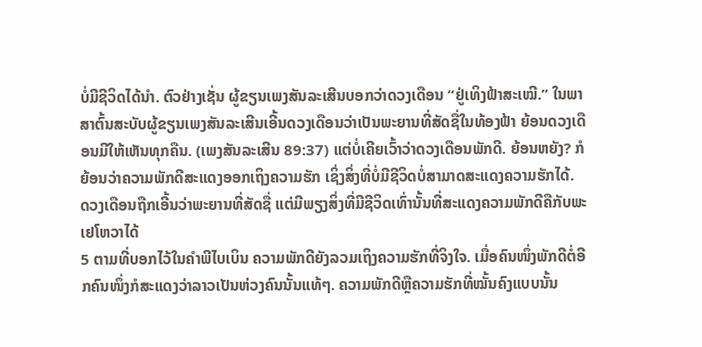ບໍ່ມີຊີວິດໄດ້ນຳ. ຕົວຢ່າງເຊັ່ນ ຜູ້ຂຽນເພງສັນລະເສີນບອກວ່າດວງເດືອນ “ຢູ່ເທິງຟ້າສະເໝີ.” ໃນພາສາຕົ້ນສະບັບຜູ້ຂຽນເພງສັນລະເສີນເອີ້ນດວງເດືອນວ່າເປັນພະຍານທີ່ສັດຊື່ໃນທ້ອງຟ້າ ຍ້ອນດວງເດືອນມີໃຫ້ເຫັນທຸກຄືນ. (ເພງສັນລະເສີນ 89:37) ແຕ່ບໍ່ເຄີຍເວົ້າວ່າດວງເດືອນພັກດີ. ຍ້ອນຫຍັງ? ກໍຍ້ອນວ່າຄວາມພັກດີສະແດງອອກເຖິງຄວາມຮັກ ເຊິ່ງສິ່ງທີ່ບໍ່ມີຊີວິດບໍ່ສາມາດສະແດງຄວາມຮັກໄດ້.
ດວງເດືອນຖືກເອີ້ນວ່າພະຍານທີ່ສັດຊື່ ແຕ່ມີພຽງສິ່ງທີ່ມີຊີວິດເທົ່ານັ້ນທີ່ສະແດງຄວາມພັກດີຄືກັບພະເຢໂຫວາໄດ້
5 ຕາມທີ່ບອກໄວ້ໃນຄຳພີໄບເບິນ ຄວາມພັກດີຍັງລວມເຖິງຄວາມຮັກທີ່ຈິງໃຈ. ເມື່ອຄົນໜຶ່ງພັກດີຕໍ່ອີກຄົນໜຶ່ງກໍສະແດງວ່າລາວເປັນຫ່ວງຄົນນັ້ນແທ້ໆ. ຄວາມພັກດີຫຼືຄວາມຮັກທີ່ໝັ້ນຄົງແບບນັ້ນ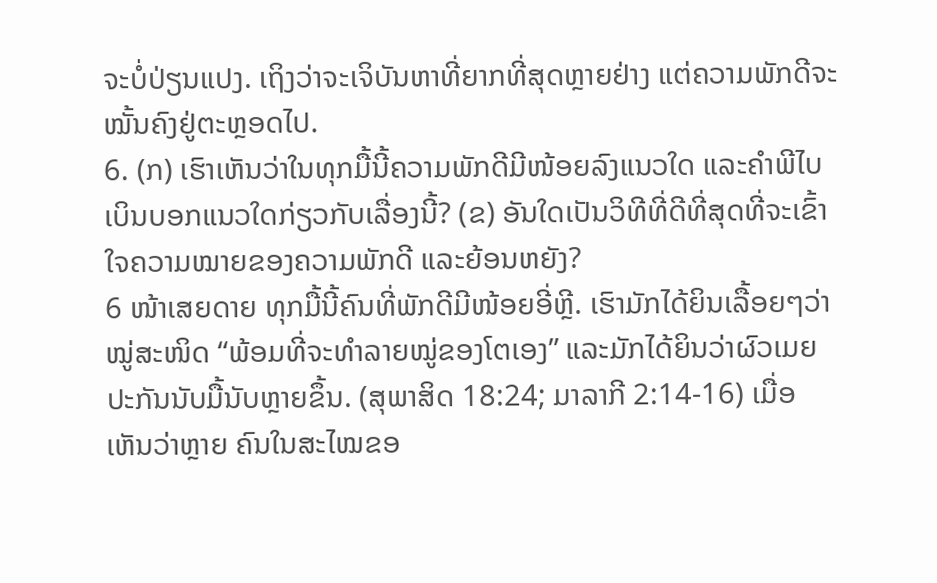ຈະບໍ່ປ່ຽນແປງ. ເຖິງວ່າຈະເຈິບັນຫາທີ່ຍາກທີ່ສຸດຫຼາຍຢ່າງ ແຕ່ຄວາມພັກດີຈະໝັ້ນຄົງຢູ່ຕະຫຼອດໄປ.
6. (ກ) ເຮົາເຫັນວ່າໃນທຸກມື້ນີ້ຄວາມພັກດີມີໜ້ອຍລົງແນວໃດ ແລະຄຳພີໄບເບິນບອກແນວໃດກ່ຽວກັບເລື່ອງນີ້? (ຂ) ອັນໃດເປັນວິທີທີ່ດີທີ່ສຸດທີ່ຈະເຂົ້າໃຈຄວາມໝາຍຂອງຄວາມພັກດີ ແລະຍ້ອນຫຍັງ?
6 ໜ້າເສຍດາຍ ທຸກມື້ນີ້ຄົນທີ່ພັກດີມີໜ້ອຍອີ່ຫຼີ. ເຮົາມັກໄດ້ຍິນເລື້ອຍໆວ່າໝູ່ສະໜິດ “ພ້ອມທີ່ຈະທຳລາຍໝູ່ຂອງໂຕເອງ” ແລະມັກໄດ້ຍິນວ່າຜົວເມຍປະກັນນັບມື້ນັບຫຼາຍຂຶ້ນ. (ສຸພາສິດ 18:24; ມາລາກີ 2:14-16) ເມື່ອເຫັນວ່າຫຼາຍ ຄົນໃນສະໄໝຂອ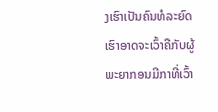ງເຮົາເປັນຄົນທໍລະຍົດ ເຮົາອາດຈະເວົ້າຄືກັບຜູ້ພະຍາກອນມີກາທີ່ເວົ້າ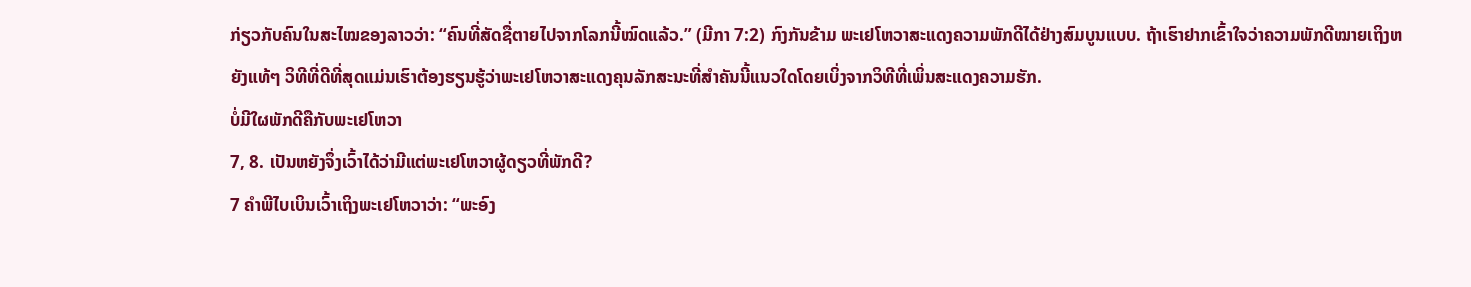ກ່ຽວກັບຄົນໃນສະໄໝຂອງລາວວ່າ: “ຄົນທີ່ສັດຊື່ຕາຍໄປຈາກໂລກນີ້ໝົດແລ້ວ.” (ມີກາ 7:2) ກົງກັນຂ້າມ ພະເຢໂຫວາສະແດງຄວາມພັກດີໄດ້ຢ່າງສົມບູນແບບ. ຖ້າເຮົາຢາກເຂົ້າໃຈວ່າຄວາມພັກດີໝາຍເຖິງຫຍັງແທ້ໆ ວິທີທີ່ດີທີ່ສຸດແມ່ນເຮົາຕ້ອງຮຽນຮູ້ວ່າພະເຢໂຫວາສະແດງຄຸນລັກສະນະທີ່ສຳຄັນນີ້ແນວໃດໂດຍເບິ່ງຈາກວິທີທີ່ເພິ່ນສະແດງຄວາມຮັກ.
ບໍ່ມີໃຜພັກດີຄືກັບພະເຢໂຫວາ
7, 8. ເປັນຫຍັງຈຶ່ງເວົ້າໄດ້ວ່າມີແຕ່ພະເຢໂຫວາຜູ້ດຽວທີ່ພັກດີ?
7 ຄຳພີໄບເບິນເວົ້າເຖິງພະເຢໂຫວາວ່າ: “ພະອົງ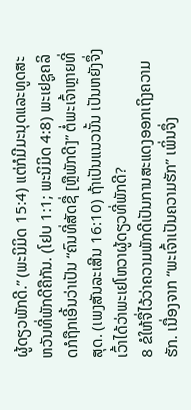ຜູ້ດຽວພັກດີ.” (ພະນິມິດ 15:4) ແຕ່ກໍມີມະນຸດແລະທູດສະຫວັນທີ່ພັກດີຄືກັນ. (ໂຢບ 1:1; ພະນິມິດ 4:8) ພະເຢຊູຄລິດກໍຖືກເອີ້ນວ່າເປັນ “ຄົນທີ່ສັດຊື່ [ຫຼືພັກດີ]” ຕໍ່ພະເຈົ້າຫຼາຍທີ່ສຸດ. (ເພງສັນລະເສີນ 16:10) ຖ້າເປັນແນວນັ້ນ ເປັນຫຍັງຈຶ່ງເວົ້າໄດ້ວ່າພະເຢໂຫວາຜູ້ດຽວທີ່ພັກດີ?
8 ຂໍໃຫ້ຈື່ໄວ້ວ່າຄວາມພັກດີເປັນການສະແດງອອກເຖິງຄວາມຮັກ. ເນື່ອງຈາກ “ພະເຈົ້າເປັນຄວາມຮັກ” ເພິ່ນຈຶ່ງ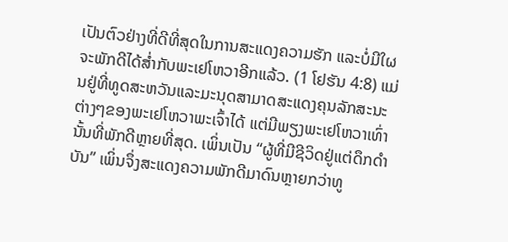ເປັນຕົວຢ່າງທີ່ດີທີ່ສຸດໃນການສະແດງຄວາມຮັກ ແລະບໍ່ມີໃຜຈະພັກດີໄດ້ສ່ຳກັບພະເຢໂຫວາອີກແລ້ວ. (1 ໂຢຮັນ 4:8) ແມ່ນຢູ່ທີ່ທູດສະຫວັນແລະມະນຸດສາມາດສະແດງຄຸນລັກສະນະຕ່າງໆຂອງພະເຢໂຫວາພະເຈົ້າໄດ້ ແຕ່ມີພຽງພະເຢໂຫວາເທົ່ານັ້ນທີ່ພັກດີຫຼາຍທີ່ສຸດ. ເພິ່ນເປັນ “ຜູ້ທີ່ມີຊີວິດຢູ່ແຕ່ດຶກດຳບັນ” ເພິ່ນຈຶ່ງສະແດງຄວາມພັກດີມາດົນຫຼາຍກວ່າທູ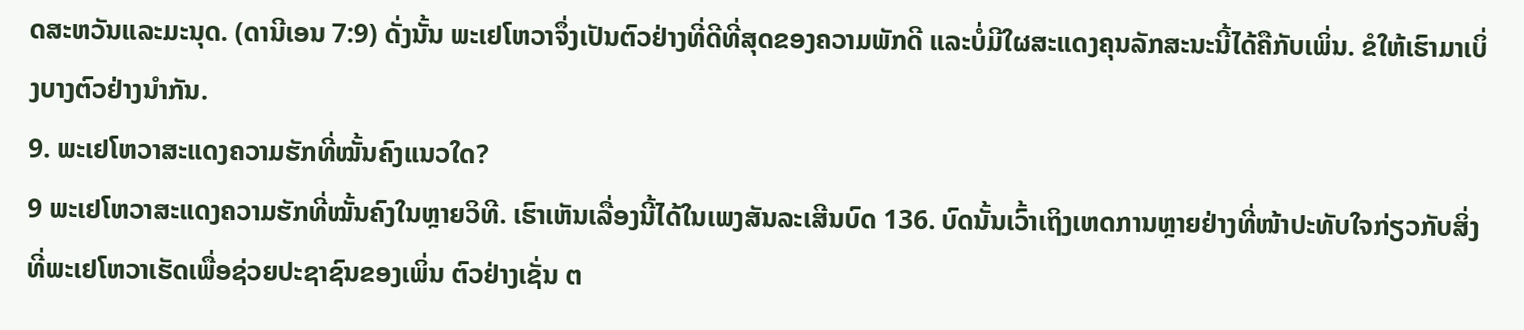ດສະຫວັນແລະມະນຸດ. (ດານີເອນ 7:9) ດັ່ງນັ້ນ ພະເຢໂຫວາຈຶ່ງເປັນຕົວຢ່າງທີ່ດີທີ່ສຸດຂອງຄວາມພັກດີ ແລະບໍ່ມີໃຜສະແດງຄຸນລັກສະນະນີ້ໄດ້ຄືກັບເພິ່ນ. ຂໍໃຫ້ເຮົາມາເບິ່ງບາງຕົວຢ່າງນຳກັນ.
9. ພະເຢໂຫວາສະແດງຄວາມຮັກທີ່ໝັ້ນຄົງແນວໃດ?
9 ພະເຢໂຫວາສະແດງຄວາມຮັກທີ່ໝັ້ນຄົງໃນຫຼາຍວິທີ. ເຮົາເຫັນເລື່ອງນີ້ໄດ້ໃນເພງສັນລະເສີນບົດ 136. ບົດນັ້ນເວົ້າເຖິງເຫດການຫຼາຍຢ່າງທີ່ໜ້າປະທັບໃຈກ່ຽວກັບສິ່ງທີ່ພະເຢໂຫວາເຮັດເພື່ອຊ່ວຍປະຊາຊົນຂອງເພິ່ນ ຕົວຢ່າງເຊັ່ນ ຕ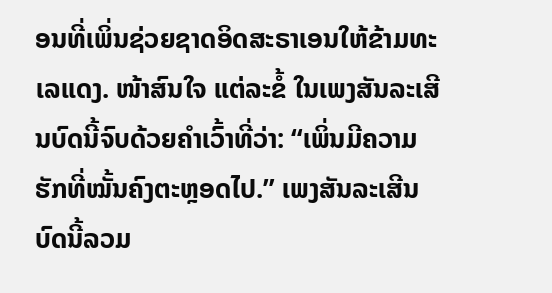ອນທີ່ເພິ່ນຊ່ວຍຊາດອິດສະຣາເອນໃຫ້ຂ້າມທະເລແດງ. ໜ້າສົນໃຈ ແຕ່ລະຂໍ້ ໃນເພງສັນລະເສີນບົດນີ້ຈົບດ້ວຍຄຳເວົ້າທີ່ວ່າ: “ເພິ່ນມີຄວາມຮັກທີ່ໝັ້ນຄົງຕະຫຼອດໄປ.” ເພງສັນລະເສີນບົດນີ້ລວມ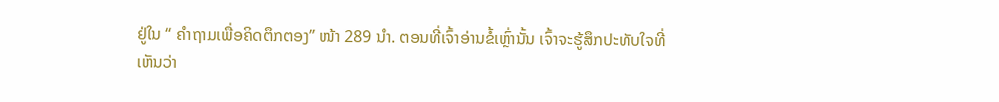ຢູ່ໃນ “ ຄຳຖາມເພື່ອຄິດຕຶກຕອງ” ໜ້າ 289 ນຳ. ຕອນທີ່ເຈົ້າອ່ານຂໍ້ເຫຼົ່ານັ້ນ ເຈົ້າຈະຮູ້ສຶກປະທັບໃຈທີ່ເຫັນວ່າ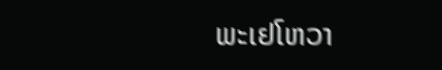ພະເຢໂຫວາ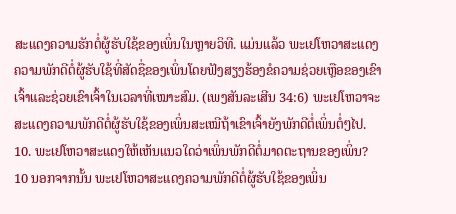ສະແດງຄວາມຮັກຕໍ່ຜູ້ຮັບໃຊ້ຂອງເພິ່ນໃນຫຼາຍວິທີ. ແມ່ນແລ້ວ ພະເຢໂຫວາສະແດງຄວາມພັກດີຕໍ່ຜູ້ຮັບໃຊ້ທີ່ສັດຊື່ຂອງເພິ່ນໂດຍຟັງສຽງຮ້ອງຂໍຄວາມຊ່ວຍເຫຼືອຂອງເຂົາເຈົ້າແລະຊ່ວຍເຂົາເຈົ້າໃນເວລາທີ່ເໝາະສົມ. (ເພງສັນລະເສີນ 34:6) ພະເຢໂຫວາຈະສະແດງຄວາມພັກດີຕໍ່ຜູ້ຮັບໃຊ້ຂອງເພິ່ນສະເໝີຖ້າເຂົາເຈົ້າຍັງພັກດີຕໍ່ເພິ່ນຕໍ່ໆໄປ.
10. ພະເຢໂຫວາສະແດງໃຫ້ເຫັນແນວໃດວ່າເພິ່ນພັກດີຕໍ່ມາດຕະຖານຂອງເພິ່ນ?
10 ນອກຈາກນັ້ນ ພະເຢໂຫວາສະແດງຄວາມພັກດີຕໍ່ຜູ້ຮັບໃຊ້ຂອງເພິ່ນ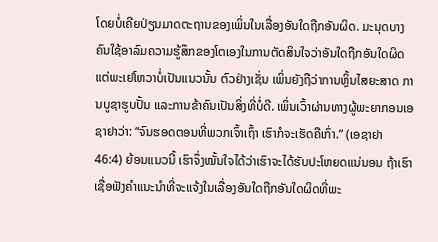ໂດຍບໍ່ເຄີຍປ່ຽນມາດຕະຖານຂອງເພິ່ນໃນເລື່ອງອັນໃດຖືກອັນຜິດ. ມະນຸດບາງຄົນໃຊ້ອາລົມຄວາມຮູ້ສຶກຂອງໂຕເອງໃນການຕັດສິນໃຈວ່າອັນໃດຖືກອັນໃດຜິດ ແຕ່ພະເຢໂຫວາບໍ່ເປັນແນວນັ້ນ ຕົວຢ່າງເຊັ່ນ ເພິ່ນຍັງຖືວ່າການຫຼິ້ນໄສຍະສາດ ການບູຊາຮູບປັ້ນ ແລະການຂ້າຄົນເປັນສິ່ງທີ່ບໍ່ດີ. ເພິ່ນເວົ້າຜ່ານທາງຜູ້ພະຍາກອນເອຊາຢາວ່າ: “ຈົນຮອດຕອນທີ່ພວກເຈົ້າເຖົ້າ ເຮົາກໍຈະເຮັດຄືເກົ່າ.” (ເອຊາຢາ 46:4) ຍ້ອນແນວນີ້ ເຮົາຈຶ່ງໝັ້ນໃຈໄດ້ວ່າເຮົາຈະໄດ້ຮັບປະໂຫຍດແນ່ນອນ ຖ້າເຮົາເຊື່ອຟັງຄຳແນະນຳທີ່ຈະແຈ້ງໃນເລື່ອງອັນໃດຖືກອັນໃດຜິດທີ່ພະ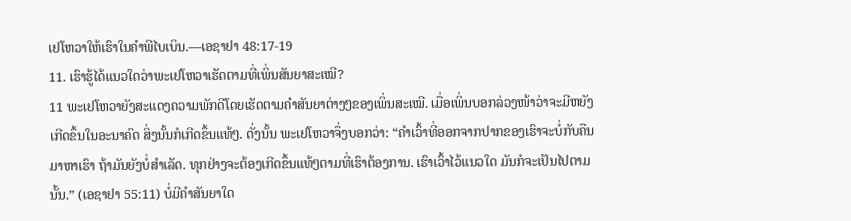ເຢໂຫວາໃຫ້ເຮົາໃນຄຳພີໄບເບິນ.—ເອຊາຢາ 48:17-19
11. ເຮົາຮູ້ໄດ້ແນວໃດວ່າພະເຢໂຫວາເຮັດຕາມທີ່ເພິ່ນສັນຍາສະເໝີ?
11 ພະເຢໂຫວາຍັງສະແດງຄວາມພັກດີໂດຍເຮັດຕາມຄຳສັນຍາຕ່າງໆຂອງເພິ່ນສະເໝີ. ເມື່ອເພິ່ນບອກລ່ວງໜ້າວ່າຈະມີຫຍັງເກີດຂຶ້ນໃນອະນາຄົດ ສິ່ງນັ້ນກໍເກີດຂຶ້ນແທ້ໆ. ດັ່ງນັ້ນ ພະເຢໂຫວາຈຶ່ງບອກວ່າ: “ຄຳເວົ້າທີ່ອອກຈາກປາກຂອງເຮົາຈະບໍ່ກັບຄືນມາຫາເຮົາ ຖ້າມັນຍັງບໍ່ສຳເລັດ. ທຸກຢ່າງຈະຕ້ອງເກີດຂຶ້ນແທ້ໆຕາມທີ່ເຮົາຕ້ອງການ. ເຮົາເວົ້າໄວ້ແນວໃດ ມັນກໍຈະເປັນໄປຕາມນັ້ນ.” (ເອຊາຢາ 55:11) ບໍ່ມີຄຳສັນຍາໃດ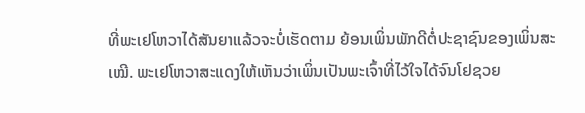ທີ່ພະເຢໂຫວາໄດ້ສັນຍາແລ້ວຈະບໍ່ເຮັດຕາມ ຍ້ອນເພິ່ນພັກດີຕໍ່ປະຊາຊົນຂອງເພິ່ນສະເໝີ. ພະເຢໂຫວາສະແດງໃຫ້ເຫັນວ່າເພິ່ນເປັນພະເຈົ້າທີ່ໄວ້ໃຈໄດ້ຈົນໂຢຊວຍ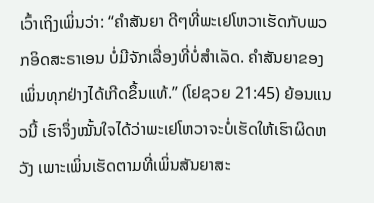ເວົ້າເຖິງເພິ່ນວ່າ: “ຄຳສັນຍາ ດີໆທີ່ພະເຢໂຫວາເຮັດກັບພວກອິດສະຣາເອນ ບໍ່ມີຈັກເລື່ອງທີ່ບໍ່ສຳເລັດ. ຄຳສັນຍາຂອງເພິ່ນທຸກຢ່າງໄດ້ເກີດຂຶ້ນແທ້.” (ໂຢຊວຍ 21:45) ຍ້ອນແນວນີ້ ເຮົາຈຶ່ງໝັ້ນໃຈໄດ້ວ່າພະເຢໂຫວາຈະບໍ່ເຮັດໃຫ້ເຮົາຜິດຫວັງ ເພາະເພິ່ນເຮັດຕາມທີ່ເພິ່ນສັນຍາສະ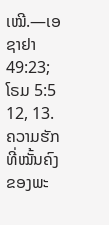ເໝີ.—ເອຊາຢາ 49:23; ໂຣມ 5:5
12, 13. ຄວາມຮັກທີ່ໝັ້ນຄົງຂອງພະ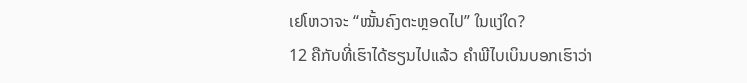ເຢໂຫວາຈະ “ໝັ້ນຄົງຕະຫຼອດໄປ” ໃນແງ່ໃດ?
12 ຄືກັບທີ່ເຮົາໄດ້ຮຽນໄປແລ້ວ ຄຳພີໄບເບິນບອກເຮົາວ່າ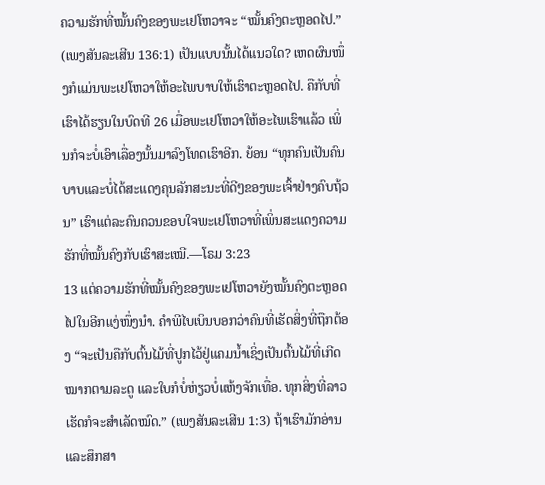ຄວາມຮັກທີ່ໝັ້ນຄົງຂອງພະເຢໂຫວາຈະ “ໝັ້ນຄົງຕະຫຼອດໄປ.” (ເພງສັນລະເສີນ 136:1) ເປັນແບບນັ້ນໄດ້ແນວໃດ? ເຫດຜົນໜຶ່ງກໍແມ່ນພະເຢໂຫວາໃຫ້ອະໄພບາບໃຫ້ເຮົາຕະຫຼອດໄປ. ຄືກັບທີ່ເຮົາໄດ້ຮຽນໃນບົດທີ 26 ເມື່ອພະເຢໂຫວາໃຫ້ອະໄພເຮົາແລ້ວ ເພິ່ນກໍຈະບໍ່ເອົາເລື່ອງນັ້ນມາລົງໂທດເຮົາອີກ. ຍ້ອນ “ທຸກຄົນເປັນຄົນບາບແລະບໍ່ໄດ້ສະແດງຄຸນລັກສະນະທີ່ດີໆຂອງພະເຈົ້າຢ່າງຄົບຖ້ວນ” ເຮົາແຕ່ລະຄົນຄວນຂອບໃຈພະເຢໂຫວາທີ່ເພິ່ນສະແດງຄວາມຮັກທີ່ໝັ້ນຄົງກັບເຮົາສະເໝີ.—ໂຣມ 3:23
13 ແຕ່ຄວາມຮັກທີ່ໝັ້ນຄົງຂອງພະເຢໂຫວາຍັງໝັ້ນຄົງຕະຫຼອດໄປໃນອີກແງ່ໜຶ່ງນຳ. ຄຳພີໄບເບິນບອກວ່າຄົນທີ່ເຮັດສິ່ງທີ່ຖືກຕ້ອງ “ຈະເປັນຄືກັບຕົ້ນໄມ້ທີ່ປູກໄວ້ຢູ່ແຄມນ້ຳເຊິ່ງເປັນຕົ້ນໄມ້ທີ່ເກີດໝາກຕາມລະດູ ແລະໃບກໍບໍ່ຫ່ຽວບໍ່ແຫ້ງຈັກເທື່ອ. ທຸກສິ່ງທີ່ລາວເຮັດກໍຈະສຳເລັດໝົດ.” (ເພງສັນລະເສີນ 1:3) ຖ້າເຮົາມັກອ່ານແລະສຶກສາ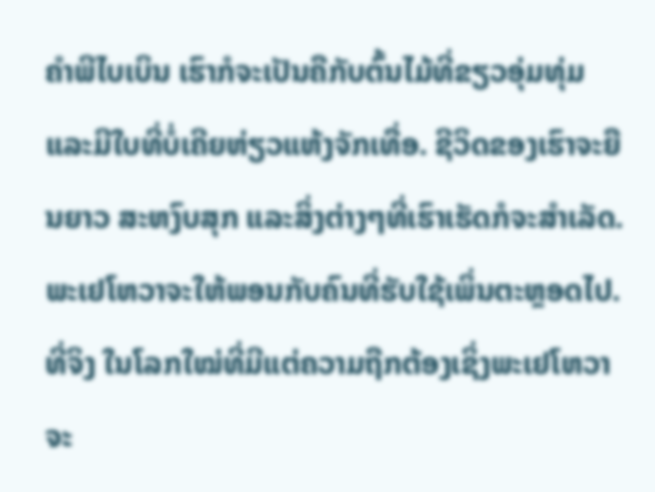ຄຳພີໄບເບິນ ເຮົາກໍຈະເປັນຄືກັບຕົ້ນໄມ້ທີ່ຂຽວອຸ່ມທຸ່ມແລະມີໃບທີ່ບໍ່ເຄີຍຫ່ຽວແຫ້ງຈັກເທື່ອ. ຊີວິດຂອງເຮົາຈະຍືນຍາວ ສະຫງົບສຸກ ແລະສິ່ງຕ່າງໆທີ່ເຮົາເຮັດກໍຈະສຳເລັດ. ພະເຢໂຫວາຈະໃຫ້ພອນກັບຄົນທີ່ຮັບໃຊ້ເພິ່ນຕະຫຼອດໄປ. ທີ່ຈິງ ໃນໂລກໃໝ່ທີ່ມີແຕ່ຄວາມຖືກຕ້ອງເຊິ່ງພະເຢໂຫວາຈະ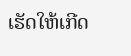ເຮັດໃຫ້ເກີດ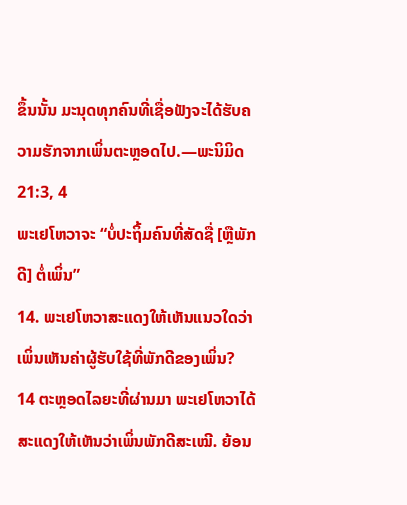ຂຶ້ນນັ້ນ ມະນຸດທຸກຄົນທີ່ເຊື່ອຟັງຈະໄດ້ຮັບຄວາມຮັກຈາກເພິ່ນຕະຫຼອດໄປ.—ພະນິມິດ 21:3, 4
ພະເຢໂຫວາຈະ “ບໍ່ປະຖິ້ມຄົນທີ່ສັດຊື່ [ຫຼືພັກດີ] ຕໍ່ເພິ່ນ”
14. ພະເຢໂຫວາສະແດງໃຫ້ເຫັນແນວໃດວ່າເພິ່ນເຫັນຄ່າຜູ້ຮັບໃຊ້ທີ່ພັກດີຂອງເພິ່ນ?
14 ຕະຫຼອດໄລຍະທີ່ຜ່ານມາ ພະເຢໂຫວາໄດ້ສະແດງໃຫ້ເຫັນວ່າເພິ່ນພັກດີສະເໝີ. ຍ້ອນ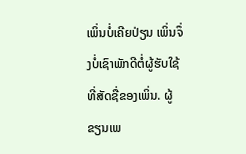ເພິ່ນບໍ່ເຄີຍປ່ຽນ ເພິ່ນຈຶ່ງບໍ່ເຊົາພັກດີຕໍ່ຜູ້ຮັບໃຊ້ທີ່ສັດຊື່ຂອງເພິ່ນ. ຜູ້ຂຽນເພ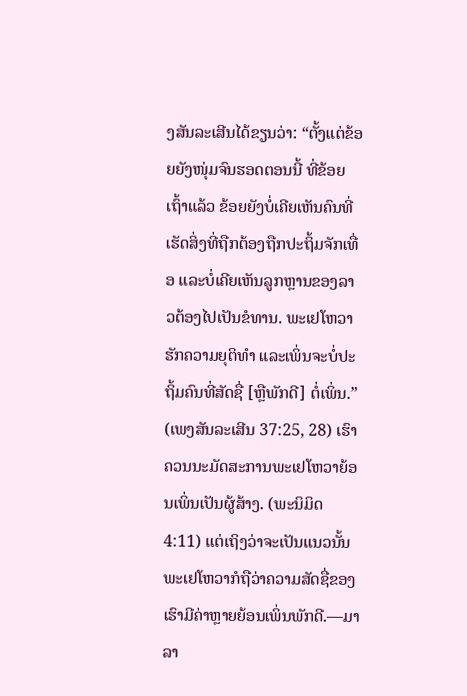ງສັນລະເສີນໄດ້ຂຽນວ່າ: “ຕັ້ງແຕ່ຂ້ອຍຍັງໜຸ່ມຈົນຮອດຕອນນີ້ ທີ່ຂ້ອຍເຖົ້າແລ້ວ ຂ້ອຍຍັງບໍ່ເຄີຍເຫັນຄົນທີ່ເຮັດສິ່ງທີ່ຖືກຕ້ອງຖືກປະຖິ້ມຈັກເທື່ອ ແລະບໍ່ເຄີຍເຫັນລູກຫຼານຂອງລາວຕ້ອງໄປເປັນຂໍທານ. ພະເຢໂຫວາຮັກຄວາມຍຸຕິທຳ ແລະເພິ່ນຈະບໍ່ປະຖິ້ມຄົນທີ່ສັດຊື່ [ຫຼືພັກດີ] ຕໍ່ເພິ່ນ.” (ເພງສັນລະເສີນ 37:25, 28) ເຮົາຄວນນະມັດສະການພະເຢໂຫວາຍ້ອນເພິ່ນເປັນຜູ້ສ້າງ. (ພະນິມິດ 4:11) ແຕ່ເຖິງວ່າຈະເປັນແນວນັ້ນ ພະເຢໂຫວາກໍຖືວ່າຄວາມສັດຊື່ຂອງເຮົາມີຄ່າຫຼາຍຍ້ອນເພິ່ນພັກດີ.—ມາລາ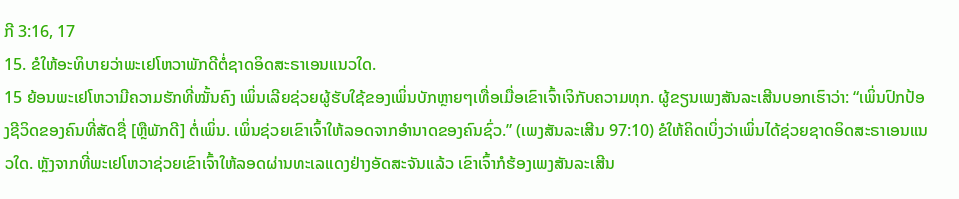ກີ 3:16, 17
15. ຂໍໃຫ້ອະທິບາຍວ່າພະເຢໂຫວາພັກດີຕໍ່ຊາດອິດສະຣາເອນແນວໃດ.
15 ຍ້ອນພະເຢໂຫວາມີຄວາມຮັກທີ່ໝັ້ນຄົງ ເພິ່ນເລີຍຊ່ວຍຜູ້ຮັບໃຊ້ຂອງເພິ່ນບັກຫຼາຍໆເທື່ອເມື່ອເຂົາເຈົ້າເຈິກັບຄວາມທຸກ. ຜູ້ຂຽນເພງສັນລະເສີນບອກເຮົາວ່າ: “ເພິ່ນປົກປ້ອງຊີວິດຂອງຄົນທີ່ສັດຊື່ [ຫຼືພັກດີ] ຕໍ່ເພິ່ນ. ເພິ່ນຊ່ວຍເຂົາເຈົ້າໃຫ້ລອດຈາກອຳນາດຂອງຄົນຊົ່ວ.” (ເພງສັນລະເສີນ 97:10) ຂໍໃຫ້ຄິດເບິ່ງວ່າເພິ່ນໄດ້ຊ່ວຍຊາດອິດສະຣາເອນແນວໃດ. ຫຼັງຈາກທີ່ພະເຢໂຫວາຊ່ວຍເຂົາເຈົ້າໃຫ້ລອດຜ່ານທະເລແດງຢ່າງອັດສະຈັນແລ້ວ ເຂົາເຈົ້າກໍຮ້ອງເພງສັນລະເສີນ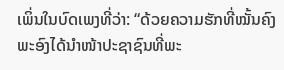ເພິ່ນໃນບົດເພງທີ່ວ່າ: “ດ້ວຍຄວາມຮັກທີ່ໝັ້ນຄົງ ພະອົງໄດ້ນຳໜ້າປະຊາຊົນທີ່ພະ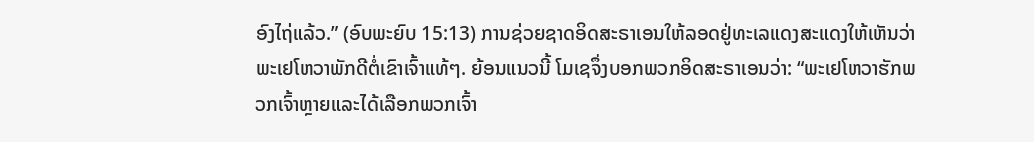ອົງໄຖ່ແລ້ວ.” (ອົບພະຍົບ 15:13) ການຊ່ວຍຊາດອິດສະຣາເອນໃຫ້ລອດຢູ່ທະເລແດງສະແດງໃຫ້ເຫັນວ່າພະເຢໂຫວາພັກດີຕໍ່ເຂົາເຈົ້າແທ້ໆ. ຍ້ອນແນວນີ້ ໂມເຊຈຶ່ງບອກພວກອິດສະຣາເອນວ່າ: “ພະເຢໂຫວາຮັກພວກເຈົ້າຫຼາຍແລະໄດ້ເລືອກພວກເຈົ້າ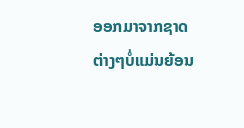ອອກມາຈາກຊາດຕ່າງໆບໍ່ແມ່ນຍ້ອນ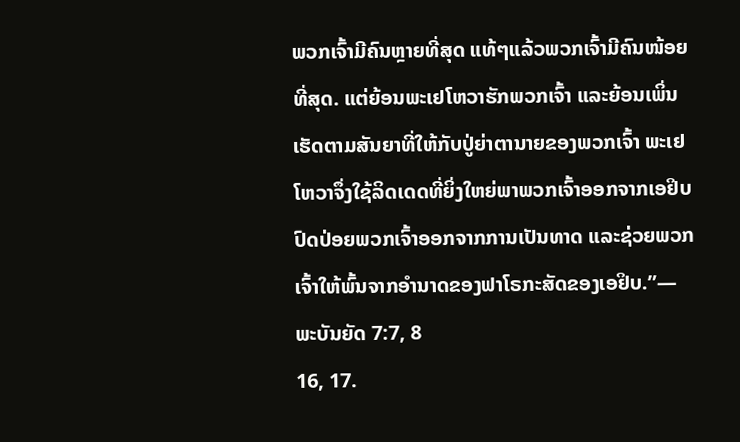ພວກເຈົ້າມີຄົນຫຼາຍທີ່ສຸດ ແທ້ໆແລ້ວພວກເຈົ້າມີຄົນໜ້ອຍທີ່ສຸດ. ແຕ່ຍ້ອນພະເຢໂຫວາຮັກພວກເຈົ້າ ແລະຍ້ອນເພິ່ນເຮັດຕາມສັນຍາທີ່ໃຫ້ກັບປູ່ຍ່າຕານາຍຂອງພວກເຈົ້າ ພະເຢໂຫວາຈຶ່ງໃຊ້ລິດເດດທີ່ຍິ່ງໃຫຍ່ພາພວກເຈົ້າອອກຈາກເອຢິບ ປົດປ່ອຍພວກເຈົ້າອອກຈາກການເປັນທາດ ແລະຊ່ວຍພວກເຈົ້າໃຫ້ພົ້ນຈາກອຳນາດຂອງຟາໂຣກະສັດຂອງເອຢິບ.”—ພະບັນຍັດ 7:7, 8
16, 17.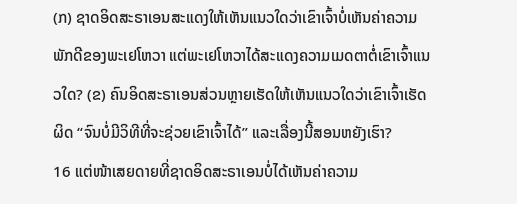(ກ) ຊາດອິດສະຣາເອນສະແດງໃຫ້ເຫັນແນວໃດວ່າເຂົາເຈົ້າບໍ່ເຫັນຄ່າຄວາມພັກດີຂອງພະເຢໂຫວາ ແຕ່ພະເຢໂຫວາໄດ້ສະແດງຄວາມເມດຕາຕໍ່ເຂົາເຈົ້າແນວໃດ? (ຂ) ຄົນອິດສະຣາເອນສ່ວນຫຼາຍເຮັດໃຫ້ເຫັນແນວໃດວ່າເຂົາເຈົ້າເຮັດຜິດ “ຈົນບໍ່ມີວິທີທີ່ຈະຊ່ວຍເຂົາເຈົ້າໄດ້” ແລະເລື່ອງນີ້ສອນຫຍັງເຮົາ?
16 ແຕ່ໜ້າເສຍດາຍທີ່ຊາດອິດສະຣາເອນບໍ່ໄດ້ເຫັນຄ່າຄວາມ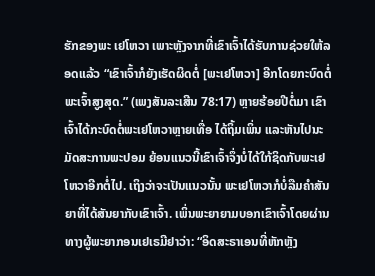ຮັກຂອງພະ ເຢໂຫວາ ເພາະຫຼັງຈາກທີ່ເຂົາເຈົ້າໄດ້ຮັບການຊ່ວຍໃຫ້ລອດແລ້ວ “ເຂົາເຈົ້າກໍຍັງເຮັດຜິດຕໍ່ [ພະເຢໂຫວາ] ອີກໂດຍກະບົດຕໍ່ພະເຈົ້າສູງສຸດ.” (ເພງສັນລະເສີນ 78:17) ຫຼາຍຮ້ອຍປີຕໍ່ມາ ເຂົາເຈົ້າໄດ້ກະບົດຕໍ່ພະເຢໂຫວາຫຼາຍເທື່ອ ໄດ້ຖິ້ມເພິ່ນ ແລະຫັນໄປນະມັດສະການພະປອມ ຍ້ອນແນວນີ້ເຂົາເຈົ້າຈຶ່ງບໍ່ໄດ້ໃກ້ຊິດກັບພະເຢໂຫວາອີກຕໍ່ໄປ. ເຖິງວ່າຈະເປັນແນວນັ້ນ ພະເຢໂຫວາກໍບໍ່ລືມຄຳສັນຍາທີ່ໄດ້ສັນຍາກັບເຂົາເຈົ້າ. ເພິ່ນພະຍາຍາມບອກເຂົາເຈົ້າໂດຍຜ່ານທາງຜູ້ພະຍາກອນເຢເຣມີຢາວ່າ: “ອິດສະຣາເອນທີ່ຫັກຫຼັງ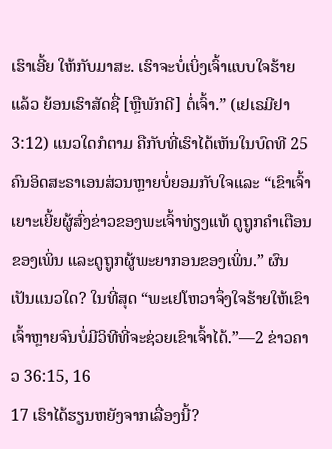ເຮົາເອີ້ຍ ໃຫ້ກັບມາສະ. ເຮົາຈະບໍ່ເບິ່ງເຈົ້າແບບໃຈຮ້າຍແລ້ວ ຍ້ອນເຮົາສັດຊື່ [ຫຼືພັກດີ] ຕໍ່ເຈົ້າ.” (ເຢເຣມີຢາ 3:12) ແນວໃດກໍຕາມ ຄືກັບທີ່ເຮົາໄດ້ເຫັນໃນບົດທີ 25 ຄົນອິດສະຣາເອນສ່ວນຫຼາຍບໍ່ຍອມກັບໃຈແລະ “ເຂົາເຈົ້າເຍາະເຍີ້ຍຜູ້ສົ່ງຂ່າວຂອງພະເຈົ້າທ່ຽງແທ້ ດູຖູກຄຳເຕືອນຂອງເພິ່ນ ແລະດູຖູກຜູ້ພະຍາກອນຂອງເພິ່ນ.” ຜົນເປັນແນວໃດ? ໃນທີ່ສຸດ “ພະເຢໂຫວາຈຶ່ງໃຈຮ້າຍໃຫ້ເຂົາເຈົ້າຫຼາຍຈົນບໍ່ມີວິທີທີ່ຈະຊ່ວຍເຂົາເຈົ້າໄດ້.”—2 ຂ່າວຄາວ 36:15, 16
17 ເຮົາໄດ້ຮຽນຫຍັງຈາກເລື່ອງນີ້?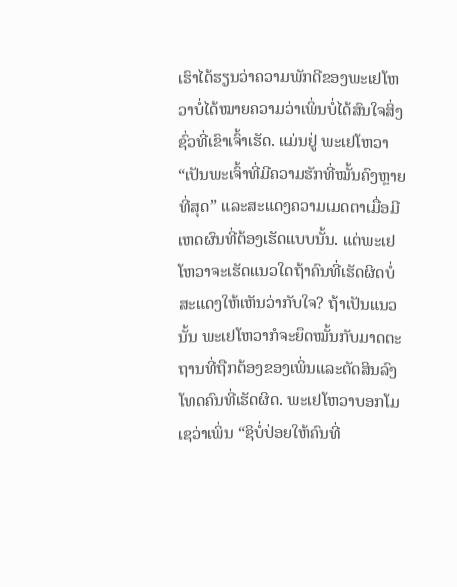ເຮົາໄດ້ຮຽນວ່າຄວາມພັກດີຂອງພະເຢໂຫວາບໍ່ໄດ້ໝາຍຄວາມວ່າເພິ່ນບໍ່ໄດ້ສົນໃຈສິ່ງຊົ່ວທີ່ເຂົາເຈົ້າເຮັດ. ແມ່ນຢູ່ ພະເຢໂຫວາ “ເປັນພະເຈົ້າທີ່ມີຄວາມຮັກທີ່ໝັ້ນຄົງຫຼາຍທີ່ສຸດ” ແລະສະແດງຄວາມເມດຕາເມື່ອມີເຫດຜົນທີ່ຕ້ອງເຮັດແບບນັ້ນ. ແຕ່ພະເຢໂຫວາຈະເຮັດແນວໃດຖ້າຄົນທີ່ເຮັດຜິດບໍ່ສະແດງໃຫ້ເຫັນວ່າກັບໃຈ? ຖ້າເປັນແນວນັ້ນ ພະເຢໂຫວາກໍຈະຍຶດໝັ້ນກັບມາດຕະຖານທີ່ຖືກຕ້ອງຂອງເພິ່ນແລະຕັດສິນລົງໂທດຄົນທີ່ເຮັດຜິດ. ພະເຢໂຫວາບອກໂມເຊວ່າເພິ່ນ “ຊິບໍ່ປ່ອຍໃຫ້ຄົນທີ່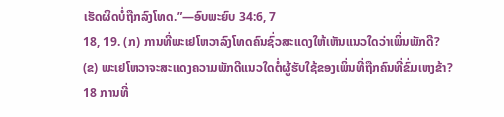ເຮັດຜິດບໍ່ຖືກລົງໂທດ.”—ອົບພະຍົບ 34:6, 7
18, 19. (ກ) ການທີ່ພະເຢໂຫວາລົງໂທດຄົນຊົ່ວສະແດງໃຫ້ເຫັນແນວໃດວ່າເພິ່ນພັກດີ? (ຂ) ພະເຢໂຫວາຈະສະແດງຄວາມພັກດີແນວໃດຕໍ່ຜູ້ຮັບໃຊ້ຂອງເພິ່ນທີ່ຖືກຄົນທີ່ຂົ່ມເຫງຂ້າ?
18 ການທີ່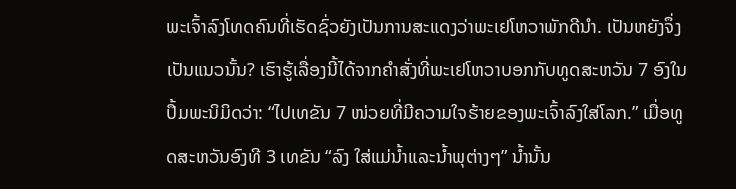ພະເຈົ້າລົງໂທດຄົນທີ່ເຮັດຊົ່ວຍັງເປັນການສະແດງວ່າພະເຢໂຫວາພັກດີນຳ. ເປັນຫຍັງຈຶ່ງເປັນແນວນັ້ນ? ເຮົາຮູ້ເລື່ອງນີ້ໄດ້ຈາກຄຳສັ່ງທີ່ພະເຢໂຫວາບອກກັບທູດສະຫວັນ 7 ອົງໃນປຶ້ມພະນິມິດວ່າ: “ໄປເທຂັນ 7 ໜ່ວຍທີ່ມີຄວາມໃຈຮ້າຍຂອງພະເຈົ້າລົງໃສ່ໂລກ.” ເມື່ອທູດສະຫວັນອົງທີ 3 ເທຂັນ “ລົງ ໃສ່ແມ່ນ້ຳແລະນ້ຳພຸຕ່າງໆ” ນ້ຳນັ້ນ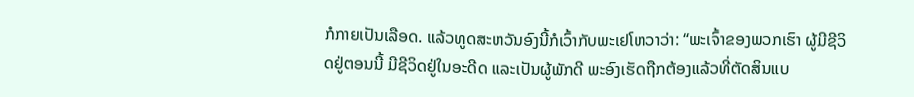ກໍກາຍເປັນເລືອດ. ແລ້ວທູດສະຫວັນອົງນີ້ກໍເວົ້າກັບພະເຢໂຫວາວ່າ: “ພະເຈົ້າຂອງພວກເຮົາ ຜູ້ມີຊີວິດຢູ່ຕອນນີ້ ມີຊີວິດຢູ່ໃນອະດີດ ແລະເປັນຜູ້ພັກດີ ພະອົງເຮັດຖືກຕ້ອງແລ້ວທີ່ຕັດສິນແບ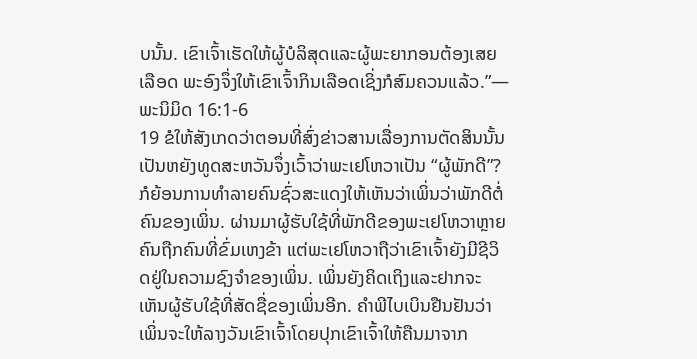ບນັ້ນ. ເຂົາເຈົ້າເຮັດໃຫ້ຜູ້ບໍລິສຸດແລະຜູ້ພະຍາກອນຕ້ອງເສຍເລືອດ ພະອົງຈຶ່ງໃຫ້ເຂົາເຈົ້າກິນເລືອດເຊິ່ງກໍສົມຄວນແລ້ວ.”—ພະນິມິດ 16:1-6
19 ຂໍໃຫ້ສັງເກດວ່າຕອນທີ່ສົ່ງຂ່າວສານເລື່ອງການຕັດສິນນັ້ນ ເປັນຫຍັງທູດສະຫວັນຈຶ່ງເວົ້າວ່າພະເຢໂຫວາເປັນ “ຜູ້ພັກດີ”? ກໍຍ້ອນການທຳລາຍຄົນຊົ່ວສະແດງໃຫ້ເຫັນວ່າເພິ່ນວ່າພັກດີຕໍ່ຄົນຂອງເພິ່ນ. ຜ່ານມາຜູ້ຮັບໃຊ້ທີ່ພັກດີຂອງພະເຢໂຫວາຫຼາຍຄົນຖືກຄົນທີ່ຂົ່ມເຫງຂ້າ ແຕ່ພະເຢໂຫວາຖືວ່າເຂົາເຈົ້າຍັງມີຊີວິດຢູ່ໃນຄວາມຊົງຈຳຂອງເພິ່ນ. ເພິ່ນຍັງຄິດເຖິງແລະຢາກຈະເຫັນຜູ້ຮັບໃຊ້ທີ່ສັດຊື່ຂອງເພິ່ນອີກ. ຄຳພີໄບເບິນຢືນຢັນວ່າເພິ່ນຈະໃຫ້ລາງວັນເຂົາເຈົ້າໂດຍປຸກເຂົາເຈົ້າໃຫ້ຄືນມາຈາກ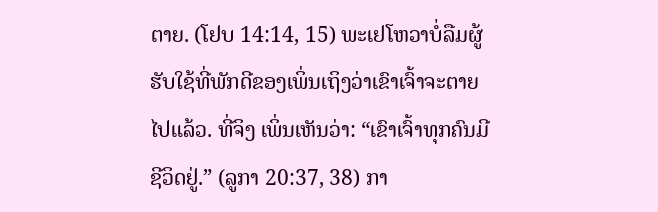ຕາຍ. (ໂຢບ 14:14, 15) ພະເຢໂຫວາບໍ່ລືມຜູ້ຮັບໃຊ້ທີ່ພັກດີຂອງເພິ່ນເຖິງວ່າເຂົາເຈົ້າຈະຕາຍໄປແລ້ວ. ທີ່ຈິງ ເພິ່ນເຫັນວ່າ: “ເຂົາເຈົ້າທຸກຄົນມີຊີວິດຢູ່.” (ລູກາ 20:37, 38) ກາ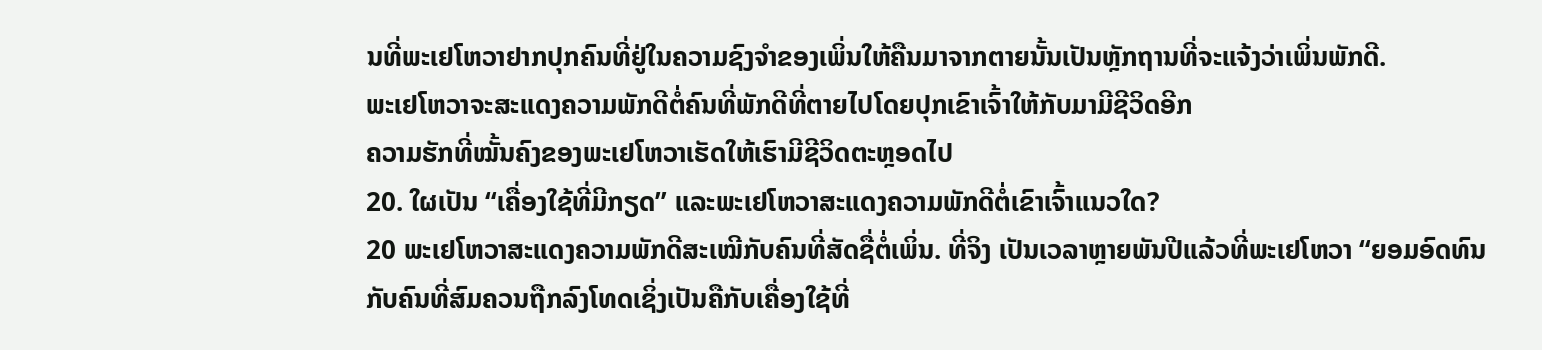ນທີ່ພະເຢໂຫວາຢາກປຸກຄົນທີ່ຢູ່ໃນຄວາມຊົງຈຳຂອງເພິ່ນໃຫ້ຄືນມາຈາກຕາຍນັ້ນເປັນຫຼັກຖານທີ່ຈະແຈ້ງວ່າເພິ່ນພັກດີ.
ພະເຢໂຫວາຈະສະແດງຄວາມພັກດີຕໍ່ຄົນທີ່ພັກດີທີ່ຕາຍໄປໂດຍປຸກເຂົາເຈົ້າໃຫ້ກັບມາມີຊີວິດອີກ
ຄວາມຮັກທີ່ໝັ້ນຄົງຂອງພະເຢໂຫວາເຮັດໃຫ້ເຮົາມີຊີວິດຕະຫຼອດໄປ
20. ໃຜເປັນ “ເຄື່ອງໃຊ້ທີ່ມີກຽດ” ແລະພະເຢໂຫວາສະແດງຄວາມພັກດີຕໍ່ເຂົາເຈົ້າແນວໃດ?
20 ພະເຢໂຫວາສະແດງຄວາມພັກດີສະເໝີກັບຄົນທີ່ສັດຊື່ຕໍ່ເພິ່ນ. ທີ່ຈິງ ເປັນເວລາຫຼາຍພັນປີແລ້ວທີ່ພະເຢໂຫວາ “ຍອມອົດທົນກັບຄົນທີ່ສົມຄວນຖືກລົງໂທດເຊິ່ງເປັນຄືກັບເຄື່ອງໃຊ້ທີ່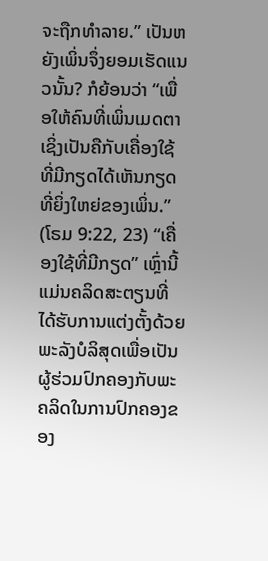ຈະຖືກທຳລາຍ.” ເປັນຫຍັງເພິ່ນຈຶ່ງຍອມເຮັດແນວນັ້ນ? ກໍຍ້ອນວ່າ “ເພື່ອໃຫ້ຄົນທີ່ເພິ່ນເມດຕາເຊິ່ງເປັນຄືກັບເຄື່ອງໃຊ້ທີ່ມີກຽດໄດ້ເຫັນກຽດທີ່ຍິ່ງໃຫຍ່ຂອງເພິ່ນ.” (ໂຣມ 9:22, 23) “ເຄື່ອງໃຊ້ທີ່ມີກຽດ” ເຫຼົ່ານີ້ແມ່ນຄລິດສະຕຽນທີ່ໄດ້ຮັບການແຕ່ງຕັ້ງດ້ວຍພະລັງບໍລິສຸດເພື່ອເປັນຜູ້ຮ່ວມປົກຄອງກັບພະຄລິດໃນການປົກຄອງຂອງ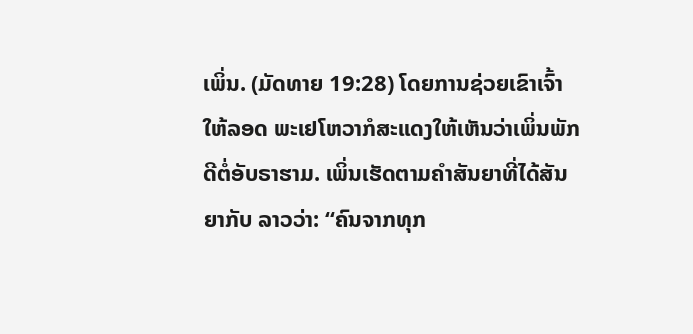ເພິ່ນ. (ມັດທາຍ 19:28) ໂດຍການຊ່ວຍເຂົາເຈົ້າໃຫ້ລອດ ພະເຢໂຫວາກໍສະແດງໃຫ້ເຫັນວ່າເພິ່ນພັກດີຕໍ່ອັບຣາຮາມ. ເພິ່ນເຮັດຕາມຄຳສັນຍາທີ່ໄດ້ສັນຍາກັບ ລາວວ່າ: “ຄົນຈາກທຸກ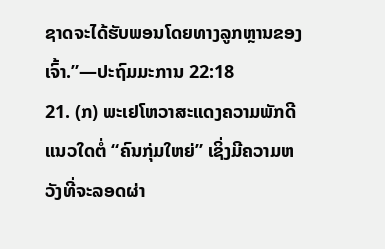ຊາດຈະໄດ້ຮັບພອນໂດຍທາງລູກຫຼານຂອງເຈົ້າ.”—ປະຖົມມະການ 22:18
21. (ກ) ພະເຢໂຫວາສະແດງຄວາມພັກດີແນວໃດຕໍ່ “ຄົນກຸ່ມໃຫຍ່” ເຊິ່ງມີຄວາມຫວັງທີ່ຈະລອດຜ່າ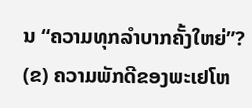ນ “ຄວາມທຸກລຳບາກຄັ້ງໃຫຍ່”? (ຂ) ຄວາມພັກດີຂອງພະເຢໂຫ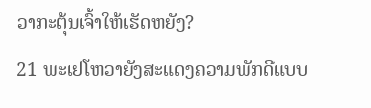ວາກະຕຸ້ນເຈົ້າໃຫ້ເຮັດຫຍັງ?
21 ພະເຢໂຫວາຍັງສະແດງຄວາມພັກດີແບບ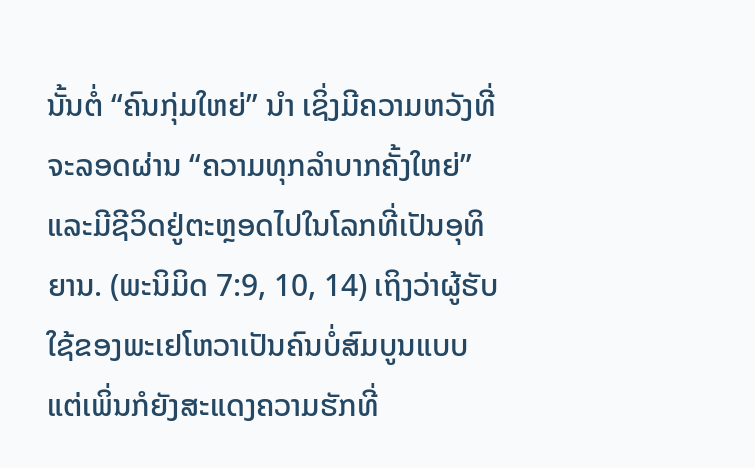ນັ້ນຕໍ່ “ຄົນກຸ່ມໃຫຍ່” ນຳ ເຊິ່ງມີຄວາມຫວັງທີ່ຈະລອດຜ່ານ “ຄວາມທຸກລຳບາກຄັ້ງໃຫຍ່” ແລະມີຊີວິດຢູ່ຕະຫຼອດໄປໃນໂລກທີ່ເປັນອຸທິຍານ. (ພະນິມິດ 7:9, 10, 14) ເຖິງວ່າຜູ້ຮັບໃຊ້ຂອງພະເຢໂຫວາເປັນຄົນບໍ່ສົມບູນແບບ ແຕ່ເພິ່ນກໍຍັງສະແດງຄວາມຮັກທີ່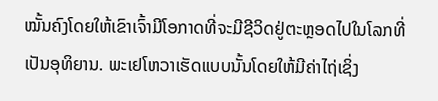ໝັ້ນຄົງໂດຍໃຫ້ເຂົາເຈົ້າມີໂອກາດທີ່ຈະມີຊີວິດຢູ່ຕະຫຼອດໄປໃນໂລກທີ່ເປັນອຸທິຍານ. ພະເຢໂຫວາເຮັດແບບນັ້ນໂດຍໃຫ້ມີຄ່າໄຖ່ເຊິ່ງ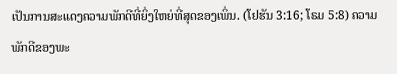ເປັນການສະແດງຄວາມພັກດີທີ່ຍິ່ງໃຫຍ່ທີ່ສຸດຂອງເພິ່ນ. (ໂຢຮັນ 3:16; ໂຣມ 5:8) ຄວາມພັກດີຂອງພະ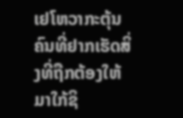ເຢໂຫວາກະຕຸ້ນຄົນທີ່ຢາກເຮັດສິ່ງທີ່ຖືກຕ້ອງໃຫ້ມາໃກ້ຊິ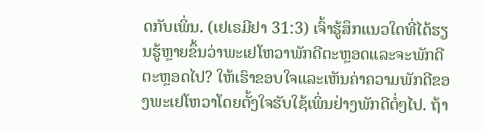ດກັບເພິ່ນ. (ເຢເຣມີຢາ 31:3) ເຈົ້າຮູ້ສຶກແນວໃດທີ່ໄດ້ຮຽນຮູ້ຫຼາຍຂຶ້ນວ່າພະເຢໂຫວາພັກດີຕະຫຼອດແລະຈະພັກດີຕະຫຼອດໄປ? ໃຫ້ເຮົາຂອບໃຈແລະເຫັນຄ່າຄວາມພັກດີຂອງພະເຢໂຫວາໂດຍຕັ້ງໃຈຮັບໃຊ້ເພິ່ນຢ່າງພັກດີຕໍ່ໆໄປ. ຖ້າ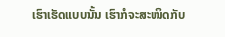ເຮົາເຮັດແບບນັ້ນ ເຮົາກໍຈະສະໜິດກັບ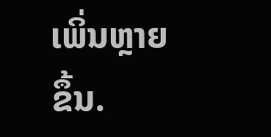ເພິ່ນຫຼາຍຂຶ້ນ.